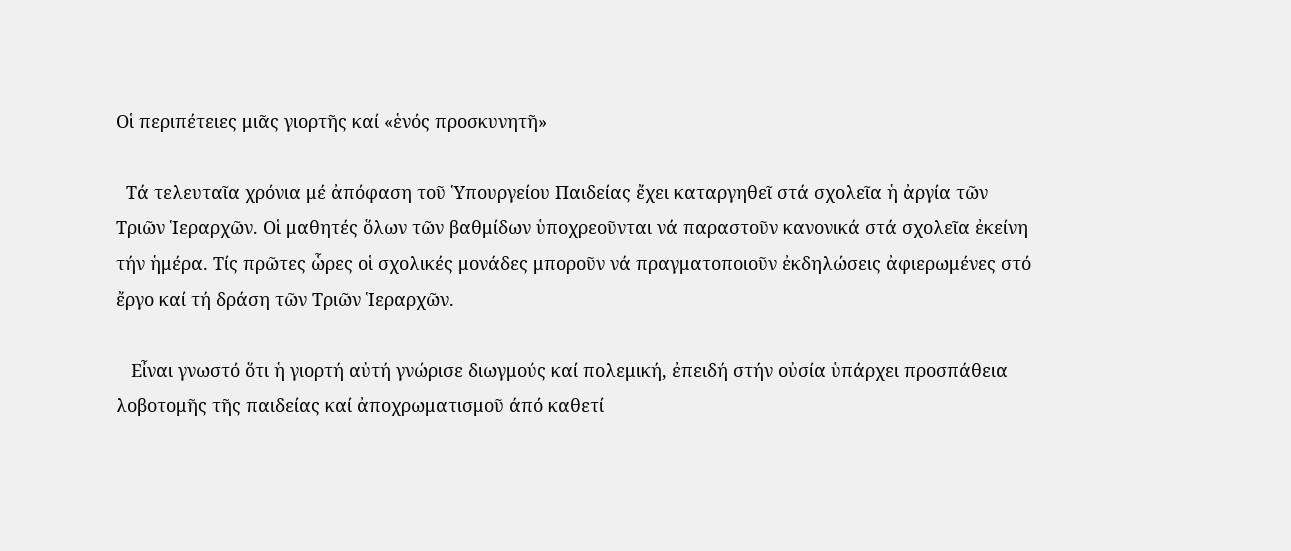Οἱ περιπέτειες μιᾶς γιορτῆς καί «ἑνός προσκυνητῆ»

  Τά τελευταῖα χρόνια μέ ἀπόφαση τοῦ Ὑπουργείου Παιδείας ἔχει καταργηθεῖ στά σχολεῖα ἡ ἀργία τῶν Τριῶν Ἱεραρχῶν. Οἱ μαθητές ὅλων τῶν βαθμίδων ὑποχρεοῦνται νά παραστοῦν κανονικά στά σχολεῖα ἐκείνη τήν ἡμέρα. Τίς πρῶτες ὧρες οἱ σχολικές μονάδες μποροῦν νά πραγματοποιοῦν ἐκδηλώσεις ἀφιερωμένες στό ἔργο καί τή δράση τῶν Τριῶν Ἱεραρχῶν.

   Εἶναι γνωστό ὅτι ἡ γιορτή αὐτή γνώρισε διωγμούς καί πολεμική, ἐπειδή στήν οὐσία ὑπάρχει προσπάθεια λοβοτομῆς τῆς παιδείας καί ἀποχρωματισμοῦ άπό καθετί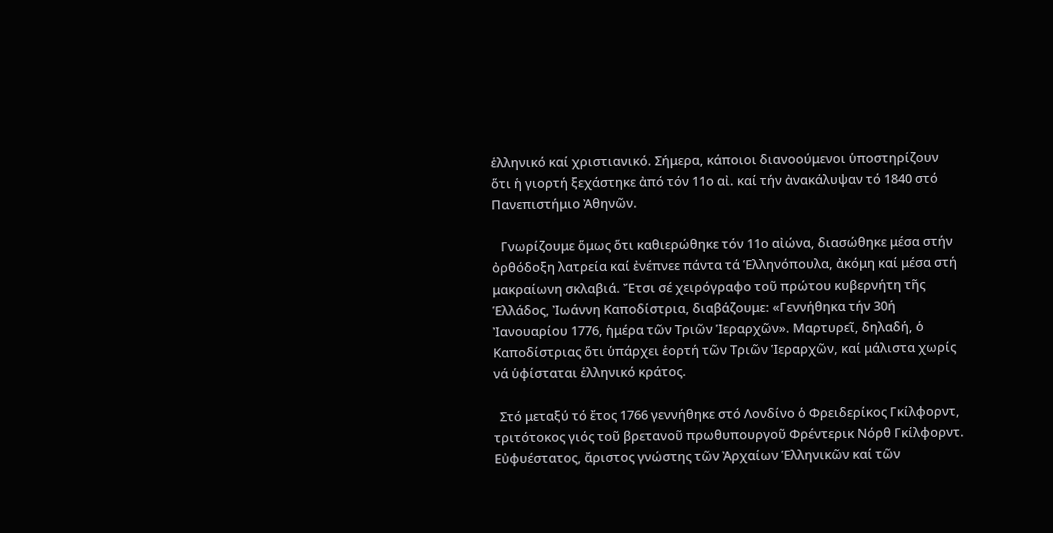ἑλληνικό καί χριστιανικό. Σήμερα, κάποιοι διανοούμενοι ὑποστηρίζουν ὅτι ἡ γιορτή ξεχάστηκε ἀπό τόν 11ο αἰ. καί τήν ἀνακάλυψαν τό 1840 στό Πανεπιστήμιο Ἀθηνῶν.

   Γνωρίζουμε ὅμως ὅτι καθιερώθηκε τόν 11ο αἰώνα, διασώθηκε μέσα στήν ὀρθόδοξη λατρεία καί ἐνέπνεε πάντα τά Ἑλληνόπουλα, ἀκόμη καί μέσα στή μακραίωνη σκλαβιά. Ἔτσι σέ χειρόγραφο τοῦ πρώτου κυβερνήτη τῆς Ἑλλάδος, Ἰωάννη Καποδίστρια, διαβάζουμε: «Γεννήθηκα τήν 30ή Ἰανουαρίου 1776, ἡμέρα τῶν Τριῶν Ἱεραρχῶν». Μαρτυρεῖ, δηλαδή, ὁ Καποδίστριας ὅτι ὑπάρχει ἑορτή τῶν Τριῶν Ἱεραρχῶν, καί μάλιστα χωρίς νά ὑφίσταται ἑλληνικό κράτος.

  Στό μεταξύ τό ἔτος 1766 γεννήθηκε στό Λονδίνο ὁ Φρειδερίκος Γκίλφορντ, τριτότοκος γιός τοῦ βρετανοῦ πρωθυπουργοῦ Φρέντερικ Νόρθ Γκίλφορντ. Εὐφυέστατος, ἄριστος γνώστης τῶν Ἀρχαίων Ἑλληνικῶν καί τῶν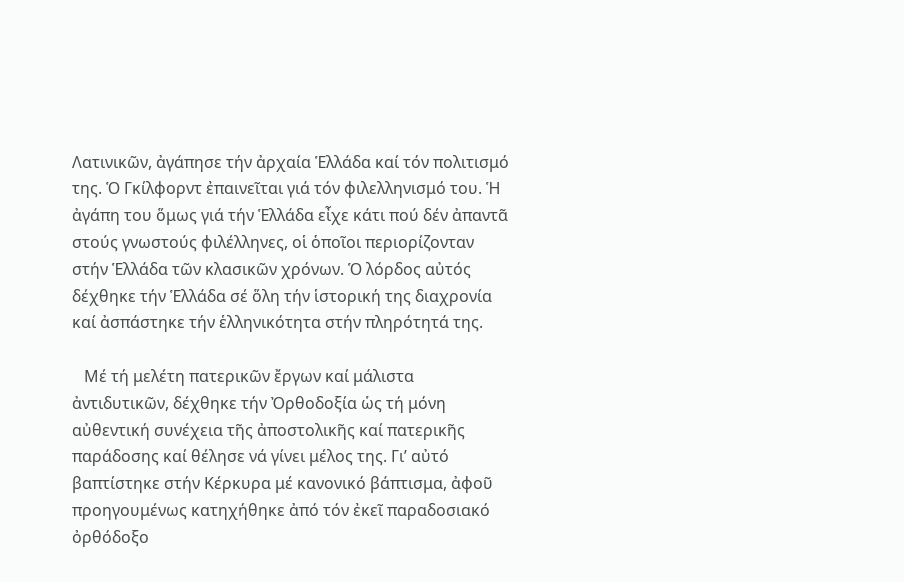Λατινικῶν, ἀγάπησε τήν ἀρχαία Ἑλλάδα καί τόν πολιτισμό της. Ὁ Γκίλφορντ ἐπαινεῖται γιά τόν φιλελληνισμό του. Ἡ ἀγάπη του ὅμως γιά τήν Ἑλλάδα εἶχε κάτι πού δέν ἀπαντᾶ στούς γνωστούς φιλέλληνες, οἱ ὁποῖοι περιορίζονταν στήν Ἑλλάδα τῶν κλασικῶν χρόνων. Ὁ λόρδος αὐτός  δέχθηκε τήν Ἑλλάδα σέ ὅλη τήν ἱστορική της διαχρονία καί ἀσπάστηκε τήν ἑλληνικότητα στήν πληρότητά της.

   Μέ τή μελέτη πατερικῶν ἔργων καί μάλιστα ἀντιδυτικῶν, δέχθηκε τήν Ὀρθοδοξία ὡς τή μόνη αὐθεντική συνέχεια τῆς ἀποστολικῆς καί πατερικῆς παράδοσης καί θέλησε νά γίνει μέλος της. Γι’ αὐτό βαπτίστηκε στήν Κέρκυρα μέ κανονικό βάπτισμα, ἀφοῦ προηγουμένως κατηχήθηκε ἀπό τόν ἐκεῖ παραδοσιακό ὀρθόδοξο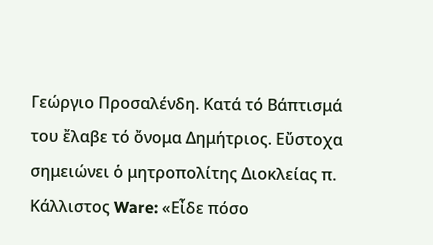Γεώργιο Προσαλένδη. Κατά τό Βάπτισμά του ἔλαβε τό ὄνομα Δημήτριος. Εὔστοχα σημειώνει ὁ μητροπολίτης Διοκλείας π. Κάλλιστος Ware: «Εἶδε πόσο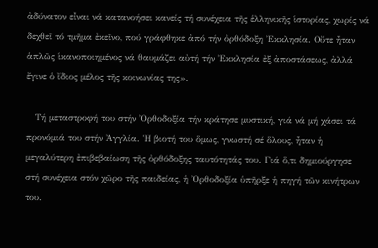ἀδύνατον εἶναι νά κατανοήσει κανείς τή συνέχεια τῆς ἑλληνικῆς ἱστορίας, χωρίς νά δεχθεῖ τό τμῆμα ἐκεῖνο, πού γράφθηκε ἀπό τήν ὀρθόδοξη Ἐκκλησία. Οὔτε ἦταν ἁπλῶς ἱκανοποιημένος νά θαυμάζει αὐτή τήν Ἐκκλησία ἐξ ἀποστάσεως, ἀλλά ἔγινε ὁ ἴδιος μέλος τῆς κοινωνίας της».

   Τή μεταστροφή του στήν Ὀρθοδοξία τήν κράτησε μυστική, γιά νά μή χάσει τά προνόμιά του στήν Ἀγγλία. Ἡ βιοτή του ὅμως, γνωστή σέ ὅλους, ἦταν ἡ μεγαλύτερη ἐπιβεβαίωση τῆς ὀρθόδοξης ταυτότητάς του. Γιά ὅ,τι δημιούργησε στή συνέχεια στόν χῶρο τῆς παιδείας, ἡ Ὀρθοδοξία ὑπῆρξε ἡ πηγή τῶν κινήτρων του.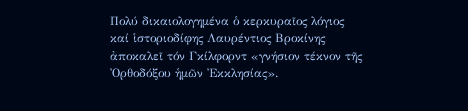Πολύ δικαιολογημένα ὁ κερκυραῖος λόγιος καί ἱστοριοδίφης Λαυρέντιος Βροκίνης ἀποκαλεῖ τόν Γκίλφορντ «γνήσιον τέκνον τῆς Ὀρθοδόξου ἡμῶν Ἐκκλησίας».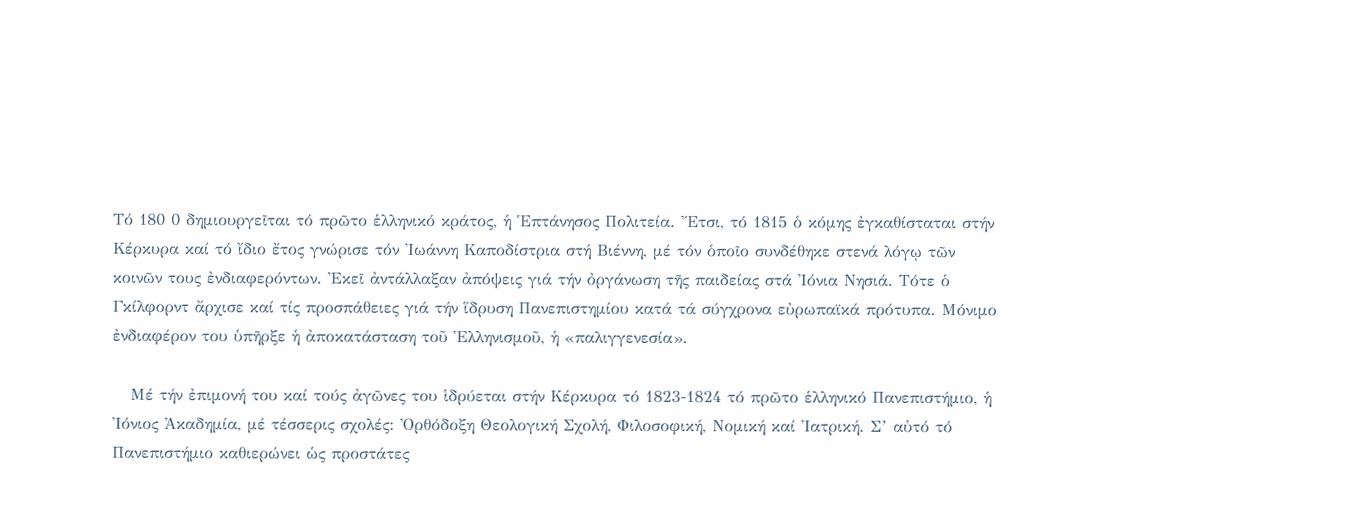Τό 180 0 δημιουργεῖται τό πρῶτο ἑλληνικό κράτος, ἡ Ἑπτάνησος Πολιτεία. Ἔτσι, τό 1815 ὁ κόμης ἐγκαθίσταται στήν Κέρκυρα καί τό ἴδιο ἔτος γνώρισε τόν Ἰωάννη Καποδίστρια στή Βιέννη, μέ τόν ὁποῖο συνδέθηκε στενά λόγῳ τῶν κοινῶν τους ἐνδιαφερόντων. Ἐκεῖ ἀντάλλαξαν ἀπόψεις γιά τήν ὀργάνωση τῆς παιδείας στά Ἰόνια Νησιά. Τότε ὁ Γκίλφορντ ἄρχισε καί τίς προσπάθειες γιά τήν ἵδρυση Πανεπιστημίου κατά τά σύγχρονα εὐρωπαϊκά πρότυπα. Μόνιμο ἐνδιαφέρον του ὑπῆρξε ἡ ἀποκατάσταση τοῦ Ἑλληνισμοῦ, ἡ «παλιγγενεσία».

   Μέ τήν ἐπιμονή του καί τούς ἀγῶνες του ἱδρύεται στήν Κέρκυρα τό 1823-1824 τό πρῶτο ἑλληνικό Πανεπιστήμιο, ἡ Ἰόνιος Ἀκαδημία, μέ τέσσερις σχολές: Ὀρθόδοξη Θεολογική Σχολή, Φιλοσοφική, Νομική καί Ἰατρική. Σ’ αὐτό τό  Πανεπιστήμιο καθιερώνει ὡς προστάτες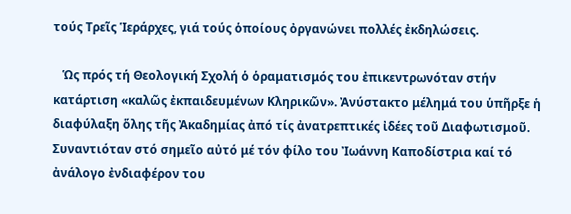τούς Τρεῖς Ἱεράρχες, γιά τούς ὁποίους ὀργανώνει πολλές ἐκδηλώσεις.

   Ὡς πρός τή Θεολογική Σχολή ὁ ὁραματισμός του ἐπικεντρωνόταν στήν κατάρτιση «καλῶς ἐκπαιδευμένων Κληρικῶν». Ἀνύστακτο μέλημά του ὑπῆρξε ἡ διαφύλαξη ὅλης τῆς Ἀκαδημίας ἀπό τίς ἀνατρεπτικές ἰδέες τοῦ Διαφωτισμοῦ. Συναντιόταν στό σημεῖο αὐτό μέ τόν φίλο του Ἰωάννη Καποδίστρια καί τό ἀνάλογο ἐνδιαφέρον του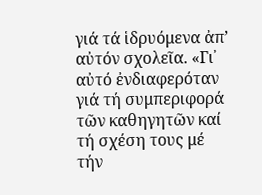γιά τά ἱδρυόμενα ἀπ’ αὐτόν σχολεῖα. «Γι᾽ αὐτό ἐνδιαφερόταν γιά τή συμπεριφορά τῶν καθηγητῶν καί τή σχέση τους μέ τήν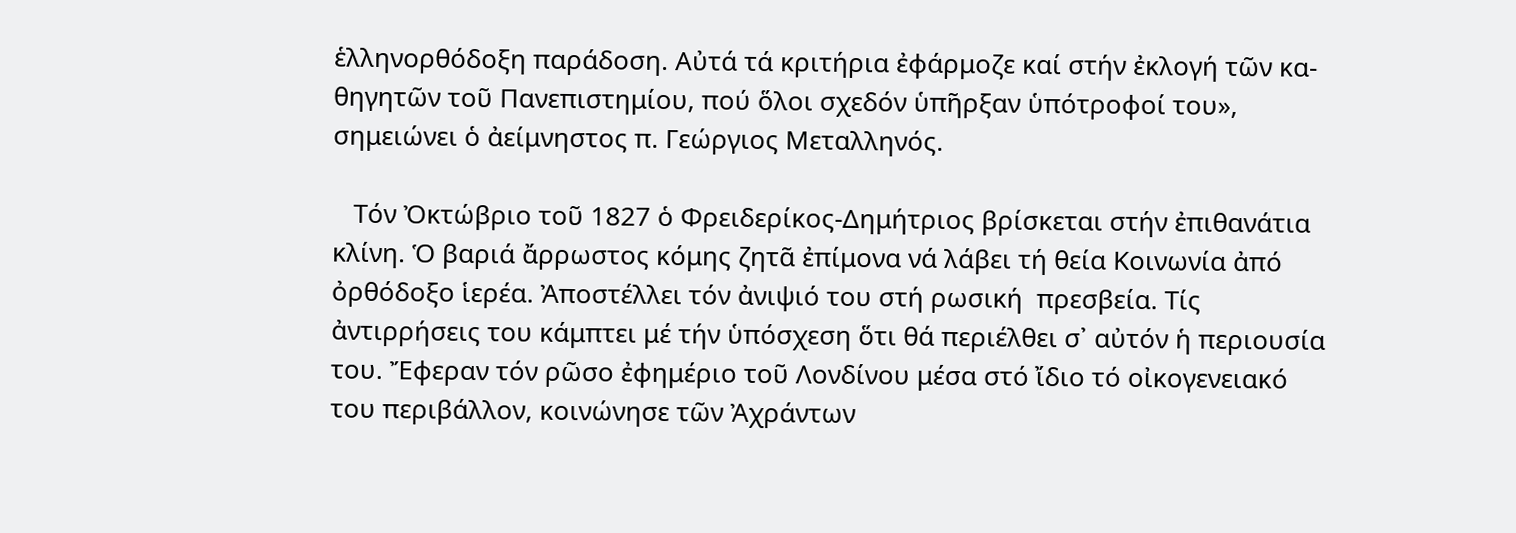ἑλληνορθόδοξη παράδοση. Αὐτά τά κριτήρια ἐφάρμοζε καί στήν ἐκλογή τῶν κα- θηγητῶν τοῦ Πανεπιστημίου, πού ὅλοι σχεδόν ὑπῆρξαν ὑπότροφοί του», σημειώνει ὁ ἀείμνηστος π. Γεώργιος Μεταλληνός.

   Τόν Ὀκτώβριο τοῦ 1827 ὁ Φρειδερίκος-Δημήτριος βρίσκεται στήν ἐπιθανάτια κλίνη. Ὁ βαριά ἄρρωστος κόμης ζητᾶ ἐπίμονα νά λάβει τή θεία Κοινωνία ἀπό ὀρθόδοξο ἱερέα. Ἀποστέλλει τόν ἀνιψιό του στή ρωσική  πρεσβεία. Τίς ἀντιρρήσεις του κάμπτει μέ τήν ὑπόσχεση ὅτι θά περιέλθει σ᾽ αὐτόν ἡ περιουσία του. Ἔφεραν τόν ρῶσο ἐφημέριο τοῦ Λονδίνου μέσα στό ἴδιο τό οἰκογενειακό του περιβάλλον, κοινώνησε τῶν Ἀχράντων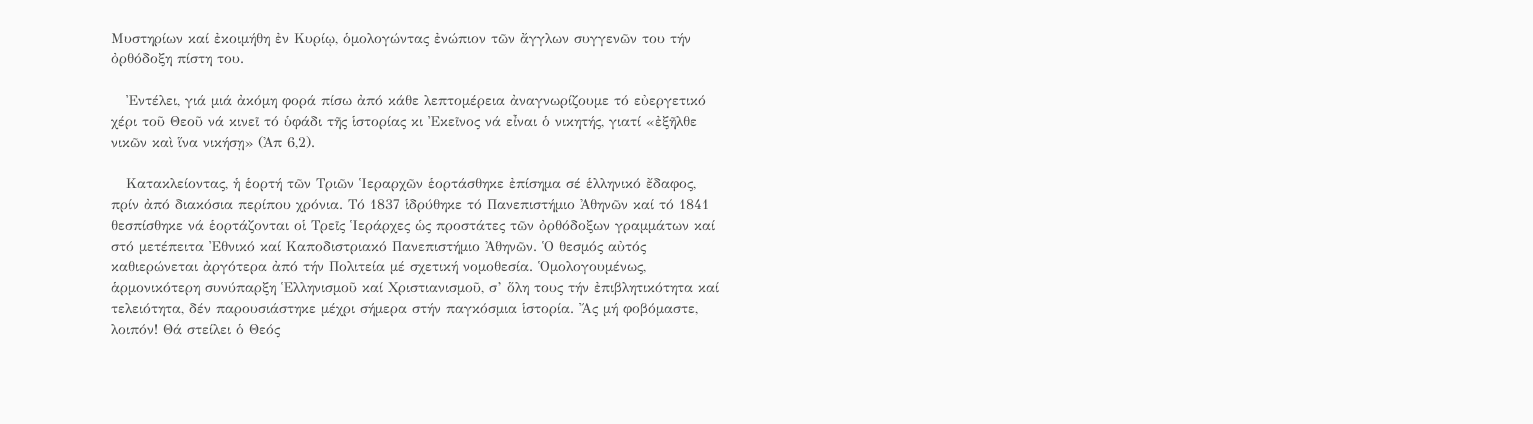Μυστηρίων καί ἐκοιμήθη ἐν Κυρίῳ, ὁμολογώντας ἐνώπιον τῶν ἄγγλων συγγενῶν του τήν ὀρθόδοξη πίστη του.

   Ἐντέλει, γιά μιά ἀκόμη φορά πίσω ἀπό κάθε λεπτομέρεια ἀναγνωρίζουμε τό εὐεργετικό χέρι τοῦ Θεοῦ νά κινεῖ τό ὑφάδι τῆς ἱστορίας κι Ἐκεῖνος νά εἶναι ὁ νικητής, γιατί «ἐξῆλθε νικῶν καὶ ἵνα νικήσῃ» (Ἀπ 6,2).

   Κατακλείοντας, ἡ ἑορτή τῶν Τριῶν Ἱεραρχῶν ἑορτάσθηκε ἐπίσημα σέ ἑλληνικό ἔδαφος, πρίν ἀπό διακόσια περίπου χρόνια. Τό 1837 ἱδρύθηκε τό Πανεπιστήμιο Ἀθηνῶν καί τό 1841 θεσπίσθηκε νά ἑορτάζονται οἱ Τρεῖς Ἱεράρχες ὡς προστάτες τῶν ὀρθόδοξων γραμμάτων καί στό μετέπειτα Ἐθνικό καί Καποδιστριακό Πανεπιστήμιο Ἀθηνῶν. Ὁ θεσμός αὐτός καθιερώνεται ἀργότερα ἀπό τήν Πολιτεία μέ σχετική νομοθεσία. Ὁμολογουμένως, ἁρμονικότερη συνύπαρξη Ἑλληνισμοῦ καί Χριστιανισμοῦ, σ’ ὅλη τους τήν ἐπιβλητικότητα καί τελειότητα, δέν παρουσιάστηκε μέχρι σήμερα στήν παγκόσμια ἱστορία. Ἄς μή φοβόμαστε, λοιπόν! Θά στείλει ὁ Θεός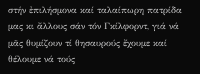στήν ἐπιλήσμονα καί ταλαίπωρη πατρίδα μας κι ἄλλους σάν τόν Γκίλφορντ, γιά νά μᾶς θυμίζουν τί θησαυρούς ἔχουμε καί θέλουμε νά τούς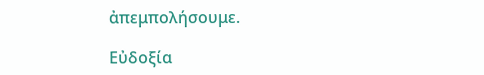ἀπεμπολήσουμε.

Εὐδοξία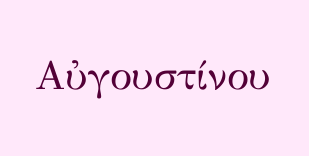Αὐγουστίνου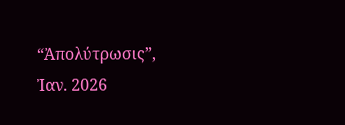“Ἀπολύτρωσις”, Ἰαν. 2026